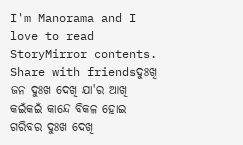I'm Manorama and I love to read StoryMirror contents.
Share with friendsଦୁଃଖି ଜନ ଦୁଃଖ ଦେଖି ଯା'ର ଆଖି କଇଁକଇଁ କାନ୍ଦେ ବିକଳ ହୋଇ ଗରିବର ଦୁଃଖ ଦେଖି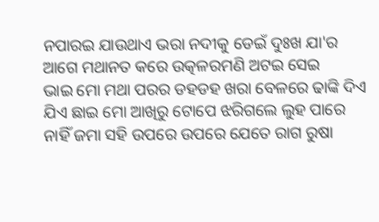ନପାରଇ ଯାଉଥାଏ ଭରା ନଦୀକୁ ଡେଇଁ ଦୁଃଖ ଯା'ର ଆଗେ ମଥାନତ କରେ ଉତ୍କଳରମଣି ଅଟଇ ସେଇ
ଭାଇ ମୋ ମଥା ପରର ଡହଡହ ଖରା ବେଳରେ ଢାଙ୍କି ଦିଏ ଯିଏ ଛାଇ ମୋ ଆଖିରୁ ଟୋପେ ଝରିଗଲେ ଲୁହ ପାରେ ନାହିଁ ଜମା ସହି ଉପରେ ଉପରେ ଯେତେ ରାଗ ରୁଷା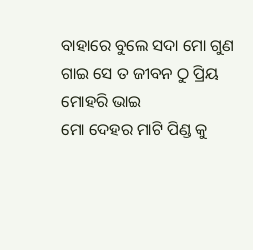ବାହାରେ ବୁଲେ ସଦା ମୋ ଗୁଣ ଗାଇ ସେ ତ ଜୀବନ ଠୁ ପ୍ରିୟ ମୋହରି ଭାଇ
ମୋ ଦେହର ମାଟି ପିଣ୍ଡ କୁ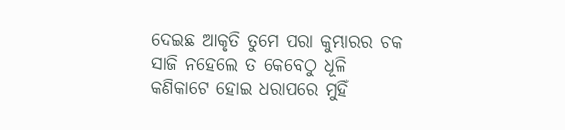ଦେଇଛ ଆକୃତି ତୁମେ ପରା କୁମ୍ଭାରର ଚକ ସାଜି ନହେଲେ ତ କେବେଠୁ ଧୂଳି କଣିକାଟେ ହୋଇ ଧରାପରେ ମୁହିଁ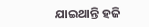ଯାଇଥାନ୍ତି ହଜି